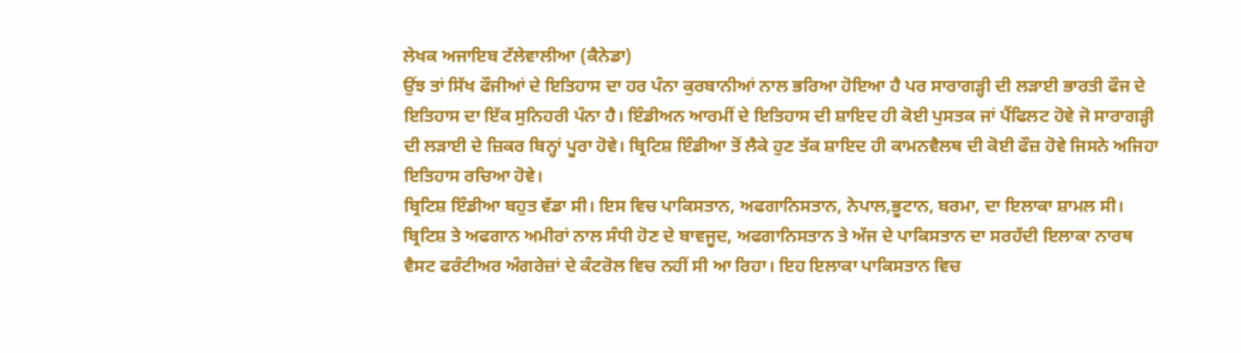ਲੇਖਕ ਅਜਾਇਬ ਟੱਲੇਵਾਲੀਆ (ਕੈਨੇਡਾ)
ਉਂਝ ਤਾਂ ਸਿੱਖ ਫੌਜੀਆਂ ਦੇ ਇਤਿਹਾਸ ਦਾ ਹਰ ਪੰਨਾ ਕੁਰਬਾਨੀਆਂ ਨਾਲ ਭਰਿਆ ਹੋਇਆ ਹੈ ਪਰ ਸਾਰਾਗੜ੍ਹੀ ਦੀ ਲੜਾਈ ਭਾਰਤੀ ਫੌਜ ਦੇ ਇਤਿਹਾਸ ਦਾ ਇੱਕ ਸੁਨਿਹਰੀ ਪੰਨਾ ਹੈ। ਇੰਡੀਅਨ ਆਰਮੀਂ ਦੇ ਇਤਿਹਾਸ ਦੀ ਸ਼ਾਇਦ ਹੀ ਕੋਈ ਪੁਸਤਕ ਜਾਂ ਪੈਂਫਿਲਟ ਹੋਵੇ ਜੋ ਸਾਰਾਗੜ੍ਹੀ ਦੀ ਲੜਾਈ ਦੇ ਜ਼ਿਕਰ ਬਿਨ੍ਹਾਂ ਪੂਰਾ ਹੋਵੇ। ਬ੍ਰਿਟਿਸ਼ ਇੰਡੀਆ ਤੋਂ ਲੈਕੇ ਹੁਣ ਤੱਕ ਸ਼ਾਇਦ ਹੀ ਕਾਮਨਵੈਲਥ ਦੀ ਕੋਈ ਫੌਜ਼ ਹੋਵੇ ਜਿਸਨੇ ਅਜਿਹਾ ਇਤਿਹਾਸ ਰਚਿਆ ਹੋਵੇ।
ਬ੍ਰਿਟਿਸ਼ ਇੰਡੀਆ ਬਹੁਤ ਵੱਡਾ ਸੀ। ਇਸ ਵਿਚ ਪਾਕਿਸਤਾਨ, ਅਫਗਾਨਿਸਤਾਨ, ਨੇਪਾਲ,ਭੂਟਾਨ, ਬਰਮਾ, ਦਾ ਇਲਾਕਾ ਸ਼ਾਮਲ ਸੀ। ਬ੍ਰਿਟਿਸ਼ ਤੇ ਅਫਗਾਨ ਅਮੀਰਾਂ ਨਾਲ ਸੰਧੀ ਹੋਣ ਦੇ ਬਾਵਜੂਦ, ਅਫਗਾਨਿਸਤਾਨ ਤੇ ਅੱਜ ਦੇ ਪਾਕਿਸਤਾਨ ਦਾ ਸਰਹੱਦੀ ਇਲਾਕਾ ਨਾਰਥ ਵੈਸਟ ਫਰੰਟੀਅਰ ਅੰਗਰੇਜ਼ਾਂ ਦੇ ਕੰਟਰੋਲ ਵਿਚ ਨਹੀਂ ਸੀ ਆ ਰਿਹਾ। ਇਹ ਇਲਾਕਾ ਪਾਕਿਸਤਾਨ ਵਿਚ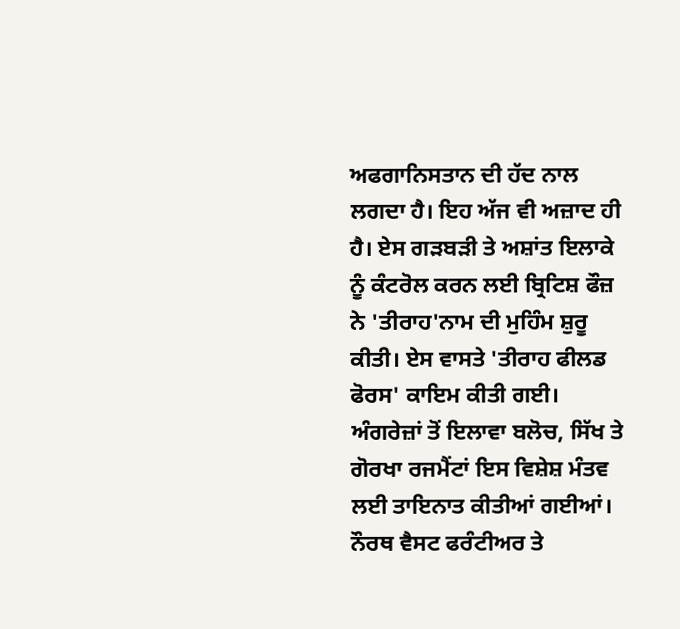ਅਫਗਾਨਿਸਤਾਨ ਦੀ ਹੱਦ ਨਾਲ ਲਗਦਾ ਹੈ। ਇਹ ਅੱਜ ਵੀ ਅਜ਼ਾਦ ਹੀ ਹੈ। ਏਸ ਗੜਬੜੀ ਤੇ ਅਸ਼ਾਂਤ ਇਲਾਕੇ ਨੂੰ ਕੰਟਰੋਲ ਕਰਨ ਲਈ ਬ੍ਰਿਟਿਸ਼ ਫੌਜ਼ ਨੇ 'ਤੀਰਾਹ'ਨਾਮ ਦੀ ਮੁਹਿੰਮ ਸ਼ੁਰੂ ਕੀਤੀ। ਏਸ ਵਾਸਤੇ 'ਤੀਰਾਹ ਫੀਲਡ ਫੋਰਸ' ਕਾਇਮ ਕੀਤੀ ਗਈ। ਅੰਗਰੇਜ਼ਾਂ ਤੋਂ ਇਲਾਵਾ ਬਲੋਚ, ਸਿੱਖ ਤੇ ਗੋਰਖਾ ਰਜਮੈਂਟਾਂ ਇਸ ਵਿਸ਼ੇਸ਼ ਮੰਤਵ ਲਈ ਤਾਇਨਾਤ ਕੀਤੀਆਂ ਗਈਆਂ। ਨੌਰਥ ਵੈਸਟ ਫਰੰਟੀਅਰ ਤੇ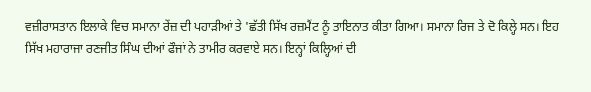ਵਜ਼ੀਰਾਸਤਾਨ ਇਲਾਕੇ ਵਿਚ ਸਮਾਨਾ ਰੇਂਜ਼ ਦੀ ਪਹਾੜੀਆਂ ਤੇ 'ਛੱਤੀ ਸਿੱਖ ਰਜ਼ਮੈਂਟ ਨੂੰ ਤਾਇਨਾਤ ਕੀਤਾ ਗਿਆ। ਸਮਾਨਾ ਰਿਜ ਤੇ ਦੋ ਕਿਲ੍ਹੇ ਸਨ। ਇਹ ਸਿੱਖ ਮਹਾਰਾਜਾ ਰਣਜੀਤ ਸਿੰਘ ਦੀਆਂ ਫੌਜਾਂ ਨੇ ਤਾਮੀਰ ਕਰਵਾਏ ਸਨ। ਇਨ੍ਹਾਂ ਕਿਲ੍ਹਿਆਂ ਦੀ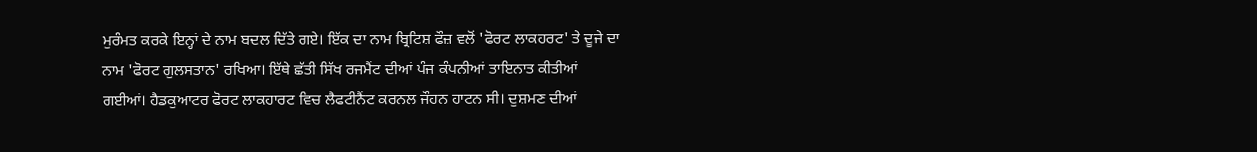ਮੁਰੰਮਤ ਕਰਕੇ ਇਨ੍ਹਾਂ ਦੇ ਨਾਮ ਬਦਲ ਦਿੱਤੇ ਗਏ। ਇੱਕ ਦਾ ਨਾਮ ਬ੍ਰਿਟਿਸ਼ ਫੌਜ਼ ਵਲੋਂ 'ਫੋਰਟ ਲਾਕਹਰਟ' ਤੇ ਦੂਜੇ ਦਾ ਨਾਮ 'ਫੋਰਟ ਗੁਲਸਤਾਨ' ਰਖਿਆ। ਇੱਥੇ ਛੱਤੀ ਸਿੱਖ ਰਜਮੈਂਟ ਦੀਆਂ ਪੰਜ ਕੰਪਨੀਆਂ ਤਾਇਨਾਤ ਕੀਤੀਆਂ ਗਈਆਂ। ਹੈਡਕੁਆਟਰ ਫੋਰਟ ਲਾਕਹਾਰਟ ਵਿਚ ਲੈਫਟੀਨੈਂਟ ਕਰਨਲ ਜੌਹਨ ਹਾਟਨ ਸੀ। ਦੁਸ਼ਮਣ ਦੀਆਂ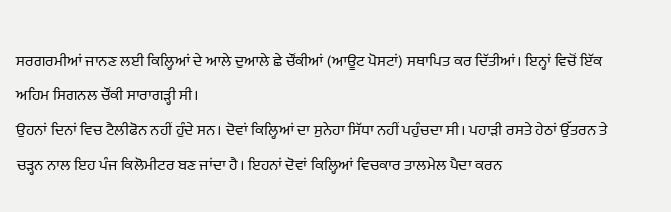ਸਰਗਰਮੀਆਂ ਜਾਨਣ ਲਈ ਕਿਲ੍ਹਿਆਂ ਦੇ ਆਲੇ ਦੁਆਲੇ ਛੇ ਚੌਂਕੀਆਂ (ਆਊਟ ਪੋਸਟਾਂ) ਸਥਾਪਿਤ ਕਰ ਦਿੱਤੀਆਂ। ਇਨ੍ਹਾਂ ਵਿਚੋਂ ਇੱਕ ਅਹਿਮ ਸਿਗਨਲ ਚੌਂਕੀ ਸਾਰਾਗੜ੍ਹੀ ਸੀ।
ਉਹਨਾਂ ਦਿਨਾਂ ਵਿਚ ਟੈਲੀਫੋਨ ਨਹੀਂ ਹੁੰਦੇ ਸਨ। ਦੋਵਾਂ ਕਿਲ੍ਹਿਆਂ ਦਾ ਸੁਨੇਹਾ ਸਿੱਧਾ ਨਹੀਂ ਪਹੁੰਚਦਾ ਸੀ। ਪਹਾੜੀ ਰਸਤੇ ਹੇਠਾਂ ਉੱਤਰਨ ਤੇ ਚੜ੍ਹਨ ਨਾਲ ਇਹ ਪੰਜ ਕਿਲੋਮੀਟਰ ਬਣ ਜਾਂਦਾ ਹੈ। ਇਹਨਾਂ ਦੋਵਾਂ ਕਿਲ੍ਹਿਆਂ ਵਿਚਕਾਰ ਤਾਲਮੇਲ ਪੈਦਾ ਕਰਨ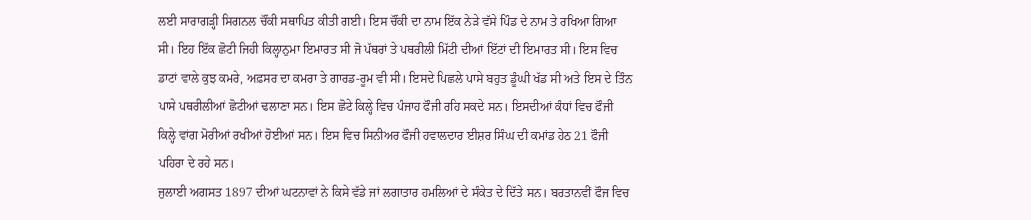ਲਈ ਸਾਰਾਗੜ੍ਹੀ ਸਿਗਨਲ ਚੌਂਕੀ ਸਥਾਪਿਤ ਕੀਤੀ ਗਈ। ਇਸ ਚੌਂਕੀ ਦਾ ਨਾਮ ਇੱਕ ਨੇੜੇ ਵੱਸੇ ਪਿੰਡ ਦੇ ਨਾਮ ਤੇ ਰਖਿਆ ਗਿਆ ਸੀ। ਇਹ ਇੱਕ ਛੋਟੀ ਜਿਹੀ ਕਿਲ੍ਹਾਨੁਮਾ ਇਮਾਰਤ ਸੀ ਜੋ ਪੱਥਰਾਂ ਤੇ ਪਥਰੀਲੀ ਮਿੱਟੀ ਦੀਆਂ ਇੱਟਾਂ ਦੀ ਇਮਾਰਤ ਸੀ। ਇਸ ਵਿਚ ਡਾਟਾਂ ਵਾਲੇ ਕੁਝ ਕਮਰੇ, ਅਫ਼ਸਰ ਦਾ ਕਮਰਾ ਤੇ ਗਾਰਡ-ਰੂਮ ਵੀ ਸੀ। ਇਸਦੇ ਪਿਛਲੇ ਪਾਸੇ ਬਹੁਤ ਡੂੰਘੀ ਖੱਡ ਸੀ ਅਤੇ ਇਸ ਦੇ ਤਿੰਨ ਪਾਸੇ ਪਥਰੀਲੀਆਂ ਛੋਟੀਆਂ ਢਲਾਣਾ ਸਨ। ਇਸ ਛੋਟੇ ਕਿਲ੍ਹੇ ਵਿਚ ਪੰਜਾਹ ਫੌਜੀ ਰਹਿ ਸਕਦੇ ਸਨ। ਇਸਦੀਆਂ ਕੰਧਾਂ ਵਿਚ ਫੌਜੀ ਕਿਲ੍ਹੇ ਵਾਂਗ ਮੋਰੀਆਂ ਰਖੀਆਂ ਹੋਈਆਂ ਸਨ। ਇਸ ਵਿਚ ਸਿਨੀਅਰ ਫੌਜੀ ਹਵਾਲਦਾਰ ਈਸ਼ਰ ਸਿੰਘ ਦੀ ਕਮਾਂਡ ਹੇਠ 21 ਫੌਜੀ ਪਹਿਰਾ ਦੇ ਰਹੇ ਸਨ।
ਜੁਲਾਈ ਅਗਸਤ 1897 ਦੀਆਂ ਘਟਨਾਵਾਂ ਨੇ ਕਿਸੇ ਵੱਡੇ ਜਾਂ ਲਗਾਤਾਰ ਹਮਲਿਆਂ ਦੇ ਸੰਕੇਤ ਦੇ ਦਿੱਤੇ ਸਨ। ਬਰਤਾਨਵੀਂ ਫੌਜ ਵਿਚ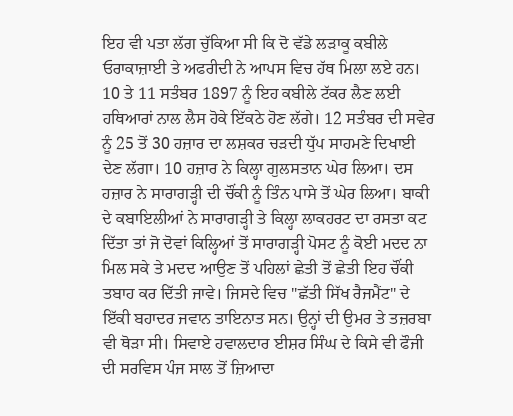ਇਹ ਵੀ ਪਤਾ ਲੱਗ ਚੁੱਕਿਆ ਸੀ ਕਿ ਦੋ ਵੱਡੇ ਲੜਾਕੂ ਕਬੀਲੇ ਓਰਾਕਾਜ਼ਾਈ ਤੇ ਅਫਰੀਦੀ ਨੇ ਆਪਸ ਵਿਚ ਹੱਥ ਮਿਲਾ ਲਏ ਹਨ।
10 ਤੇ 11 ਸਤੰਬਰ 1897 ਨੂੰ ਇਹ ਕਬੀਲੇ ਟੱਕਰ ਲੈਣ ਲਈ ਹਥਿਆਰਾਂ ਨਾਲ ਲੈਸ ਹੋਕੇ ਇੱਕਠੇ ਹੋਣ ਲੱਗੇ। 12 ਸਤੰਬਰ ਦੀ ਸਵੇਰ ਨੂੰ 25 ਤੋਂ 30 ਹਜ਼ਾਰ ਦਾ ਲਸ਼ਕਰ ਚੜਦੀ ਧੁੱਪ ਸਾਹਮਣੇ ਦਿਖਾਈ ਦੇਣ ਲੱਗਾ। 10 ਹਜ਼ਾਰ ਨੇ ਕਿਲ੍ਹਾ ਗੁਲਸਤਾਨ ਘੇਰ ਲਿਆ। ਦਸ ਹਜ਼ਾਰ ਨੇ ਸਾਰਾਗੜ੍ਹੀ ਦੀ ਚੌਂਕੀ ਨੂੰ ਤਿੰਨ ਪਾਸੇ ਤੋਂ ਘੇਰ ਲਿਆ। ਬਾਕੀ ਦੇ ਕਬਾਇਲੀਆਂ ਨੇ ਸਾਰਾਗੜ੍ਹੀ ਤੇ ਕਿਲ੍ਹਾ ਲਾਕਹਰਟ ਦਾ ਰਸਤਾ ਕਟ ਦਿੱਤਾ ਤਾਂ ਜੋ ਦੋਵਾਂ ਕਿਲ੍ਹਿਆਂ ਤੋਂ ਸਾਰਾਗੜ੍ਹੀ ਪੋਸਟ ਨੂੰ ਕੋਈ ਮਦਦ ਨਾ ਮਿਲ ਸਕੇ ਤੇ ਮਦਦ ਆਉਣ ਤੋਂ ਪਹਿਲਾਂ ਛੇਤੀ ਤੋਂ ਛੇਤੀ ਇਹ ਚੌਂਕੀ ਤਬਾਹ ਕਰ ਦਿੱਤੀ ਜਾਵੇ। ਜਿਸਦੇ ਵਿਚ "ਛੱਤੀ ਸਿੱਖ ਰੈਜਮੈਂਟ" ਦੇ ਇੱਕੀ ਬਹਾਦਰ ਜਵਾਨ ਤਾਇਨਾਤ ਸਨ। ਉਨ੍ਹਾਂ ਦੀ ਉਮਰ ਤੇ ਤਜ਼ਰਬਾ ਵੀ ਥੋੜਾ ਸੀ। ਸਿਵਾਏ ਹਵਾਲਦਾਰ ਈਸ਼ਰ ਸਿੰਘ ਦੇ ਕਿਸੇ ਵੀ ਫੌਜੀ ਦੀ ਸਰਵਿਸ ਪੰਜ ਸਾਲ ਤੋਂ ਜ਼ਿਆਦਾ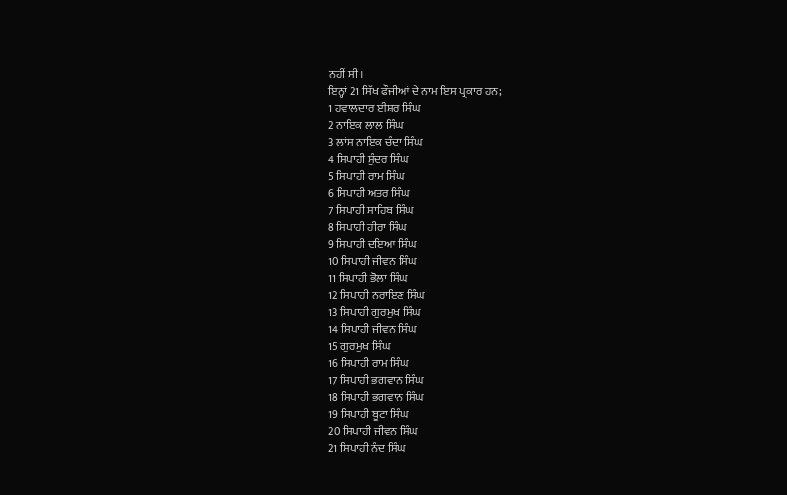ਨਹੀਂ ਸੀ।
ਇਨ੍ਹਾਂ 21 ਸਿੱਖ ਫੌਜੀਆਂ ਦੇ ਨਾਮ ਇਸ ਪ੍ਰਕਾਰ ਹਨ;
1 ਹਵਾਲਦਾਰ ਈਸ਼ਰ ਸਿੰਘ
2 ਨਾਇਕ ਲਾਲ ਸਿੰਘ
3 ਲਾਂਸ ਨਾਇਕ ਚੰਦਾ ਸਿੰਘ
4 ਸਿਪਾਹੀ ਸੁੰਦਰ ਸਿੰਘ
5 ਸਿਪਾਹੀ ਰਾਮ ਸਿੰਘ
6 ਸਿਪਾਹੀ ਅਤਰ ਸਿੰਘ
7 ਸਿਪਾਹੀ ਸਾਹਿਬ ਸਿੰਘ
8 ਸਿਪਾਹੀ ਹੀਰਾ ਸਿੰਘ
9 ਸਿਪਾਹੀ ਦਇਆ ਸਿੰਘ
10 ਸਿਪਾਹੀ ਜੀਵਨ ਸਿੰਘ
11 ਸਿਪਾਹੀ ਭੋਲਾ ਸਿੰਘ
12 ਸਿਪਾਹੀ ਨਰਾਇਣ ਸਿੰਘ
13 ਸਿਪਾਹੀ ਗੁਰਮੁਖ ਸਿੰਘ
14 ਸਿਪਾਹੀ ਜੀਵਨ ਸਿੰਘ
15 ਗੁਰਮੁਖ ਸਿੰਘ
16 ਸਿਪਾਹੀ ਰਾਮ ਸਿੰਘ
17 ਸਿਪਾਹੀ ਭਗਵਾਨ ਸਿੰਘ
18 ਸਿਪਾਹੀ ਭਗਵਾਨ ਸਿੰਘ
19 ਸਿਪਾਹੀ ਬੂਟਾ ਸਿੰਘ
20 ਸਿਪਾਹੀ ਜੀਵਨ ਸਿੰਘ
21 ਸਿਪਾਹੀ ਨੰਦ ਸਿੰਘ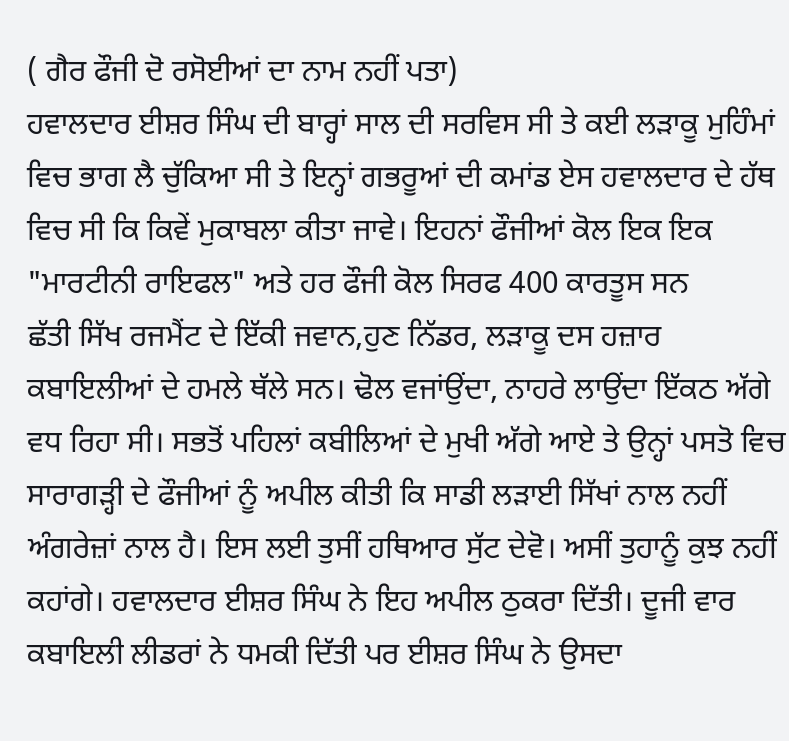( ਗੈਰ ਫੌਜੀ ਦੋ ਰਸੋਈਆਂ ਦਾ ਨਾਮ ਨਹੀਂ ਪਤਾ)
ਹਵਾਲਦਾਰ ਈਸ਼ਰ ਸਿੰਘ ਦੀ ਬਾਰ੍ਹਾਂ ਸਾਲ ਦੀ ਸਰਵਿਸ ਸੀ ਤੇ ਕਈ ਲੜਾਕੂ ਮੁਹਿੰਮਾਂ ਵਿਚ ਭਾਗ ਲੈ ਚੁੱਕਿਆ ਸੀ ਤੇ ਇਨ੍ਹਾਂ ਗਭਰੂਆਂ ਦੀ ਕਮਾਂਡ ਏਸ ਹਵਾਲਦਾਰ ਦੇ ਹੱਥ ਵਿਚ ਸੀ ਕਿ ਕਿਵੇਂ ਮੁਕਾਬਲਾ ਕੀਤਾ ਜਾਵੇ। ਇਹਨਾਂ ਫੌਜੀਆਂ ਕੋਲ ਇਕ ਇਕ "ਮਾਰਟੀਨੀ ਰਾਇਫਲ" ਅਤੇ ਹਰ ਫੌਜੀ ਕੋਲ ਸਿਰਫ 400 ਕਾਰਤੂਸ ਸਨ
ਛੱਤੀ ਸਿੱਖ ਰਜਮੈਂਟ ਦੇ ਇੱਕੀ ਜਵਾਨ,ਹੁਣ ਨਿੱਡਰ, ਲੜਾਕੂ ਦਸ ਹਜ਼ਾਰ ਕਬਾਇਲੀਆਂ ਦੇ ਹਮਲੇ ਥੱਲੇ ਸਨ। ਢੋਲ ਵਜਾਂਉਂਦਾ, ਨਾਹਰੇ ਲਾਉਂਦਾ ਇੱਕਠ ਅੱਗੇ ਵਧ ਰਿਹਾ ਸੀ। ਸਭਤੋਂ ਪਹਿਲਾਂ ਕਬੀਲਿਆਂ ਦੇ ਮੁਖੀ ਅੱਗੇ ਆਏ ਤੇ ਉਨ੍ਹਾਂ ਪਸਤੋ ਵਿਚ ਸਾਰਾਗੜ੍ਹੀ ਦੇ ਫੌਜੀਆਂ ਨੂੰ ਅਪੀਲ ਕੀਤੀ ਕਿ ਸਾਡੀ ਲੜਾਈ ਸਿੱਖਾਂ ਨਾਲ ਨਹੀਂ ਅੰਗਰੇਜ਼ਾਂ ਨਾਲ ਹੈ। ਇਸ ਲਈ ਤੁਸੀਂ ਹਥਿਆਰ ਸੁੱਟ ਦੇਵੋ। ਅਸੀਂ ਤੁਹਾਨੂੰ ਕੁਝ ਨਹੀਂ ਕਹਾਂਗੇ। ਹਵਾਲਦਾਰ ਈਸ਼ਰ ਸਿੰਘ ਨੇ ਇਹ ਅਪੀਲ ਠੁਕਰਾ ਦਿੱਤੀ। ਦੂਜੀ ਵਾਰ ਕਬਾਇਲੀ ਲੀਡਰਾਂ ਨੇ ਧਮਕੀ ਦਿੱਤੀ ਪਰ ਈਸ਼ਰ ਸਿੰਘ ਨੇ ਉਸਦਾ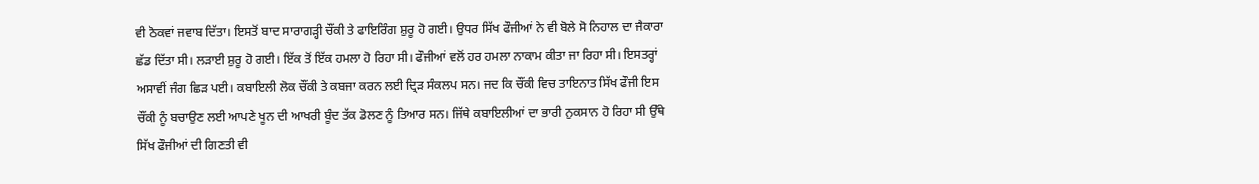ਵੀ ਠੋਕਵਾਂ ਜਵਾਬ ਦਿੱਤਾ। ਇਸਤੋਂ ਬਾਦ ਸਾਰਾਗੜ੍ਹੀ ਚੌਂਕੀ ਤੇ ਫਾਇਰਿੰਗ ਸ਼ੁਰੂ ਹੋ ਗਈ। ਉਧਰ ਸਿੱਖ ਫੌਜੀਆਂ ਨੇ ਵੀ ਬੋਲੇ ਸੋ ਨਿਹਾਲ ਦਾ ਜੈਕਾਰਾ ਛੱਡ ਦਿੱਤਾ ਸੀ। ਲੜਾਈ ਸ਼ੁਰੂ ਹੋ ਗਈ। ਇੱਕ ਤੋਂ ਇੱਕ ਹਮਲਾ ਹੋ ਰਿਹਾ ਸੀ। ਫੌਜੀਆਂ ਵਲੋਂ ਹਰ ਹਮਲਾ ਨਾਕਾਮ ਕੀਤਾ ਜਾ ਰਿਹਾ ਸੀ। ਇਸਤਰ੍ਹਾਂ ਅਸਾਵੀਂ ਜੰਗ ਛਿੜ ਪਈ। ਕਬਾਇਲੀ ਲੋਕ ਚੌਂਕੀ ਤੇ ਕਬਜਾ ਕਰਨ ਲਈ ਦ੍ਰਿੜ ਸੰਕਲਪ ਸਨ। ਜਦ ਕਿ ਚੌਂਕੀ ਵਿਚ ਤਾਇਨਾਤ ਸਿੱਖ ਫੌਜੀ ਇਸ ਚੌਂਕੀ ਨੂੰ ਬਚਾਉਣ ਲਈ ਆਪਣੇ ਖੂਨ ਦੀ ਆਖਰੀ ਬੂੰਦ ਤੱਕ ਡੋਲਣ ਨੂੰ ਤਿਆਰ ਸਨ। ਜਿੱਥੇ ਕਬਾਇਲੀਆਂ ਦਾ ਭਾਰੀ ਨੁਕਸਾਨ ਹੋ ਰਿਹਾ ਸੀ ਉੱਥੇ ਸਿੱਖ ਫੌਜੀਆਂ ਦੀ ਗਿਣਤੀ ਵੀ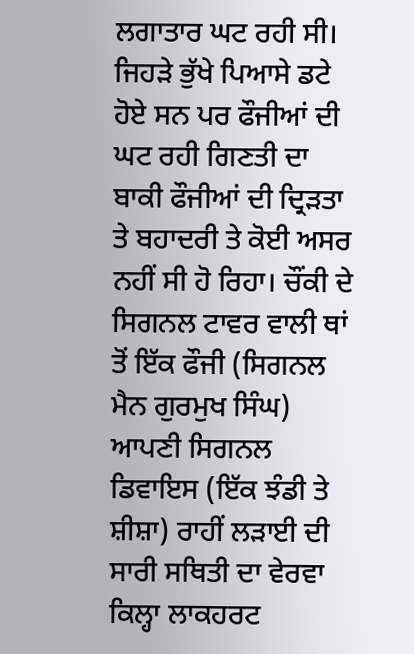ਲਗਾਤਾਰ ਘਟ ਰਹੀ ਸੀ। ਜਿਹੜੇ ਭੁੱਖੇ ਪਿਆਸੇ ਡਟੇ ਹੋਏ ਸਨ ਪਰ ਫੌਜੀਆਂ ਦੀ ਘਟ ਰਹੀ ਗਿਣਤੀ ਦਾ ਬਾਕੀ ਫੌਜੀਆਂ ਦੀ ਦ੍ਰਿੜਤਾ ਤੇ ਬਹਾਦਰੀ ਤੇ ਕੋਈ ਅਸਰ ਨਹੀਂ ਸੀ ਹੋ ਰਿਹਾ। ਚੌਂਕੀ ਦੇ ਸਿਗਨਲ ਟਾਵਰ ਵਾਲੀ ਥਾਂ ਤੋਂ ਇੱਕ ਫੌਜੀ (ਸਿਗਨਲ ਮੈਨ ਗੁਰਮੁਖ ਸਿੰਘ) ਆਪਣੀ ਸਿਗਨਲ ਡਿਵਾਇਸ (ਇੱਕ ਝੰਡੀ ਤੇ ਸ਼ੀਸ਼ਾ) ਰਾਹੀਂ ਲੜਾਈ ਦੀ ਸਾਰੀ ਸਥਿਤੀ ਦਾ ਵੇਰਵਾ ਕਿਲ੍ਹਾ ਲਾਕਹਰਟ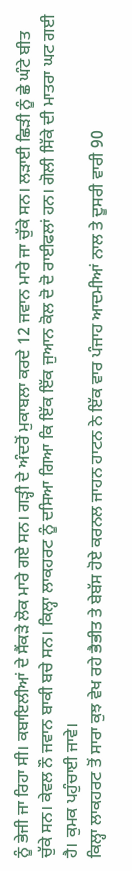ਨੂੰ ਭੇਜੀ ਜਾ ਰਿਹਾ ਸੀ। ਕਬਾਇਲੀਆਂ ਦੇ ਸੈਂਕੜੇ ਲੋਕ ਮਾਰੇ ਗਏ ਸਨ। ਗੜ੍ਹੀ ਦੇ ਅੰਦਰੋਂ ਮੁਕਾਬਲਾ ਕਰਦੇ 12 ਜਵਾਨ ਮਾਰੇ ਜਾ ਚੁੱਕੇ ਸਨ। ਲੜਾਈ ਛਿੜੀ ਨੂੰ ਛੇ ਘੰਟੇ ਬੀਤ ਚੁੱਕੇ ਸਨ। ਕੇਵਲ ਨੌ ਜਵਾਨ ਬਾਕੀ ਬਚੇ ਸਨ। ਕਿਲ੍ਹਾ ਲਾਕਹਰਟ ਨੂੰ ਦਸਿਆ ਗਿਆ ਕਿ ਇੱਕ ਇੱਕ ਜੁਆਨ ਕੋਲ ਦੋ ਦੋ ਰਾਈਫਲਾਂ ਹਨ। ਗੋਲੀ ਸਿੱਕੇ ਦੀ ਮਾਤਰਾ ਘਟ ਗਈ ਹੈ। ਕੁਮਕ ਪਹੁੰਚਾਈ ਜਾਵੇ।
ਕਿਲ੍ਹਾ ਲਾਕਹਰਟ ਤੋਂ ਸਾਰਾ ਕੁਝ ਵੇਖ ਰਹੇ ਭੈਭੀਤ ਤੇ ਬੇਬੱਸ ਹੋਏ ਕਰਨਲ ਜਾਹਨ ਹਾਟਨ ਨੇ ਇੱਕ ਵਾਰ ਪੰਜਾਹ ਆਦਮੀਆਂ ਨਾਲ ਤੇ ਦੂਸਰੀ ਵਾਰੀ 90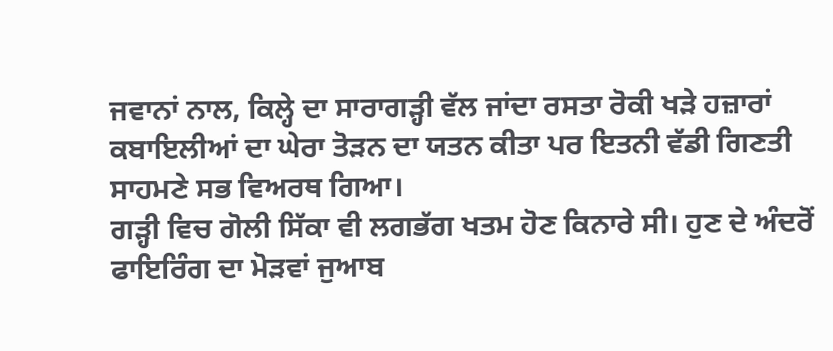ਜਵਾਨਾਂ ਨਾਲ, ਕਿਲ੍ਹੇ ਦਾ ਸਾਰਾਗੜ੍ਹੀ ਵੱਲ ਜਾਂਦਾ ਰਸਤਾ ਰੋਕੀ ਖੜੇ ਹਜ਼ਾਰਾਂ ਕਬਾਇਲੀਆਂ ਦਾ ਘੇਰਾ ਤੋੜਨ ਦਾ ਯਤਨ ਕੀਤਾ ਪਰ ਇਤਨੀ ਵੱਡੀ ਗਿਣਤੀ ਸਾਹਮਣੇ ਸਭ ਵਿਅਰਥ ਗਿਆ।
ਗੜ੍ਹੀ ਵਿਚ ਗੋਲੀ ਸਿੱਕਾ ਵੀ ਲਗਭੱਗ ਖਤਮ ਹੋਣ ਕਿਨਾਰੇ ਸੀ। ਹੁਣ ਦੇ ਅੰਦਰੋਂ ਫਾਇਰਿੰਗ ਦਾ ਮੋੜਵਾਂ ਜੁਆਬ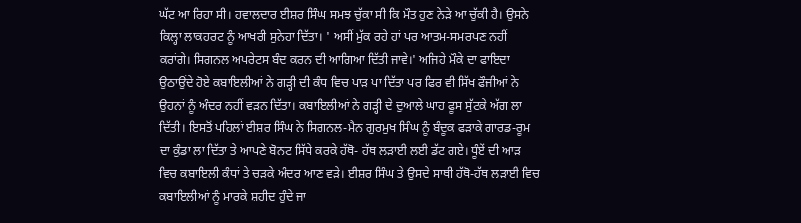ਘੱਟ ਆ ਰਿਹਾ ਸੀ। ਹਵਾਲਦਾਰ ਈਸ਼ਰ ਸਿੰਘ ਸਮਝ ਚੁੱਕਾ ਸੀ ਕਿ ਮੌਤ ਹੁਣ ਨੇੜੇ ਆ ਚੁੱਕੀ ਹੈ। ਉਸਨੇ ਕਿਲ੍ਹਾ ਲਾਕਹਰਟ ਨੂੰ ਆਖਰੀ ਸੁਨੇਹਾ ਦਿੱਤਾ। ' ਅਸੀਂ ਮੁੱਕ ਰਹੇ ਹਾਂ ਪਰ ਆਤਮ-ਸਮਰਪਣ ਨਹੀਂ ਕਰਾਂਗੇ। ਸਿਗਨਲ ਅਪਰੇਟਸ ਬੰਦ ਕਰਨ ਦੀ ਆਗਿਆ ਦਿੱਤੀ ਜਾਵੇ।' ਅਜਿਹੇ ਮੌਕੇ ਦਾ ਫਾਇਦਾ ਉਠਾਉਂਦੇ ਹੋਏ ਕਬਾਇਲੀਆਂ ਨੇ ਗੜ੍ਹੀ ਦੀ ਕੰਧ ਵਿਚ ਪਾੜ ਪਾ ਦਿੱਤਾ ਪਰ ਫਿਰ ਵੀ ਸਿੱਖ ਫੌਜੀਆਂ ਨੇ ਉਹਨਾਂ ਨੂੰ ਅੰਦਰ ਨਹੀਂ ਵੜਨ ਦਿੱਤਾ। ਕਬਾਇਲੀਆਂ ਨੇ ਗੜ੍ਹੀ ਦੇ ਦੁਆਲੇ ਘਾਹ ਫੂਸ ਸੁੱਟਕੇ ਅੱਗ ਲਾ ਦਿੱਤੀ। ਇਸਤੋਂ ਪਹਿਲਾਂ ਈਸ਼ਰ ਸਿੰਘ ਨੇ ਸਿਗਨਲ-ਮੈਨ ਗੁਰਮੁਖ ਸਿੰਘ ਨੂੰ ਬੰਦੂਕ ਫੜਾਕੇ ਗਾਰਡ-ਰੂਮ ਦਾ ਕੁੰਡਾ ਲਾ ਦਿੱਤਾ ਤੇ ਆਪਣੇ ਬੋਨਟ ਸਿੱਧੇ ਕਰਕੇ ਹੱਥੋ- ਹੱਥ ਲੜਾਈ ਲਈ ਡੱਟ ਗਏ। ਧੂੰਏਂ ਦੀ ਆੜ ਵਿਚ ਕਬਾਇਲੀ ਕੰਧਾਂ ਤੇ ਚੜਕੇ ਅੰਦਰ ਆਣ ਵੜੇ। ਈਸ਼ਰ ਸਿੰਘ ਤੇ ਉਸਦੇ ਸਾਥੀ ਹੱਥੋ-ਹੱਥ ਲੜਾਈ ਵਿਚ ਕਬਾਇਲੀਆਂ ਨੂੰ ਮਾਰਕੇ ਸ਼ਹੀਦ ਹੁੰਦੇ ਜਾ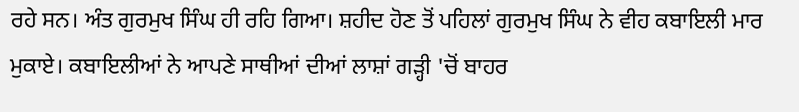ਰਹੇ ਸਨ। ਅੰਤ ਗੁਰਮੁਖ ਸਿੰਘ ਹੀ ਰਹਿ ਗਿਆ। ਸ਼ਹੀਦ ਹੋਣ ਤੋਂ ਪਹਿਲਾਂ ਗੁਰਮੁਖ ਸਿੰਘ ਨੇ ਵੀਹ ਕਬਾਇਲੀ ਮਾਰ ਮੁਕਾਏ। ਕਬਾਇਲੀਆਂ ਨੇ ਆਪਣੇ ਸਾਥੀਆਂ ਦੀਆਂ ਲਾਸ਼ਾਂ ਗੜ੍ਹੀ 'ਚੋਂ ਬਾਹਰ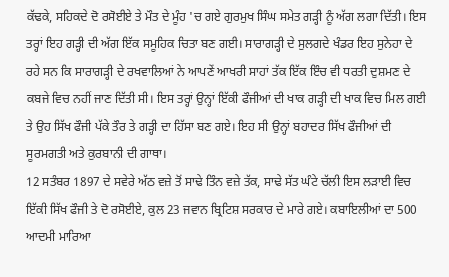ਕੱਢਕੇ, ਸਹਿਕਦੇ ਦੋ ਰਸੋਈਏ ਤੇ ਮੌਤ ਦੇ ਮੂੰਹ 'ਚ ਗਏ ਗੁਰਮੁਖ ਸਿੰਘ ਸਮੇਤ ਗੜ੍ਹੀ ਨੂੰ ਅੱਗ ਲਗਾ ਦਿੱਤੀ। ਇਸ ਤਰ੍ਹਾਂ ਇਹ ਗੜ੍ਹੀ ਦੀ ਅੱਗ ਇੱਕ ਸਮੂਹਿਕ ਚਿਤਾ ਬਣ ਗਈ। ਸਾਰਾਗੜ੍ਹੀ ਦੇ ਸੁਲਗਦੇ ਖੰਡਰ ਇਹ ਸੁਨੇਹਾ ਦੇ ਰਹੇ ਸਨ ਕਿ ਸਾਰਾਗੜ੍ਹੀ ਦੇ ਰਖਵਾਲਿਆਂ ਨੇ ਆਪਣੇਂ ਆਖਰੀ ਸਾਹਾਂ ਤੱਕ ਇੱਕ ਇੰਚ ਵੀ ਧਰਤੀ ਦੁਸ਼ਮਣ ਦੇ ਕਬਜੇ ਵਿਚ ਨਹੀਂ ਜਾਣ ਦਿੱਤੀ ਸੀ। ਇਸ ਤਰ੍ਹਾਂ ਉਨ੍ਹਾਂ ਇੱਕੀ ਫੌਜੀਆਂ ਦੀ ਖਾਕ ਗੜ੍ਹੀ ਦੀ ਖਾਕ ਵਿਚ ਮਿਲ ਗਈ ਤੇ ਉਹ ਸਿੱਖ ਫੌਜੀ ਪੱਕੇ ਤੌਰ ਤੇ ਗੜ੍ਹੀ ਦਾ ਹਿੱਸਾ ਬਣ ਗਏ। ਇਹ ਸੀ ਉਨ੍ਹਾਂ ਬਹਾਦਰ ਸਿੱਖ ਫੌਜੀਆਂ ਦੀ ਸੂਰਮਗਤੀ ਅਤੇ ਕੁਰਬਾਨੀ ਦੀ ਗਾਥਾ।
12 ਸਤੰਬਰ 1897 ਦੇ ਸਵੇਰੇ ਅੱਠ ਵਜ਼ੇ ਤੋਂ ਸਾਢੇ ਤਿੰਨ ਵਜ਼ੇ ਤੱਕ, ਸਾਢੇ ਸੱਤ ਘੰਟੇ ਚੱਲੀ ਇਸ ਲੜਾਈ ਵਿਚ ਇੱਕੀ ਸਿੱਖ ਫੌਜੀ ਤੇ ਦੋ ਰਸੋਈਏ, ਕੁਲ 23 ਜਵਾਨ ਬ੍ਰਿਟਿਸ਼ ਸਰਕਾਰ ਦੇ ਮਾਰੇ ਗਏ। ਕਬਾਇਲੀਆਂ ਦਾ 500 ਆਦਮੀ ਮਾਰਿਆ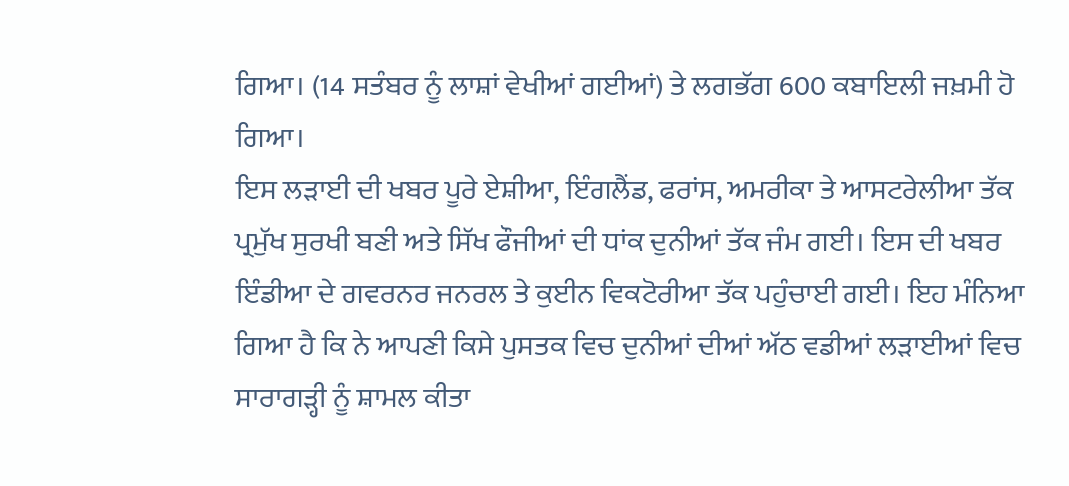ਗਿਆ। (14 ਸਤੰਬਰ ਨੂੰ ਲਾਸ਼ਾਂ ਵੇਖੀਆਂ ਗਈਆਂ) ਤੇ ਲਗਭੱਗ 600 ਕਬਾਇਲੀ ਜਖ਼ਮੀ ਹੋ ਗਿਆ।
ਇਸ ਲੜਾਈ ਦੀ ਖਬਰ ਪੂਰੇ ਏਸ਼ੀਆ, ਇੰਗਲੈਂਡ, ਫਰਾਂਸ, ਅਮਰੀਕਾ ਤੇ ਆਸਟਰੇਲੀਆ ਤੱਕ ਪ੍ਰਮੁੱਖ ਸੁਰਖੀ ਬਣੀ ਅਤੇ ਸਿੱਖ ਫੌਜੀਆਂ ਦੀ ਧਾਂਕ ਦੁਨੀਆਂ ਤੱਕ ਜੰਮ ਗਈ। ਇਸ ਦੀ ਖਬਰ ਇੰਡੀਆ ਦੇ ਗਵਰਨਰ ਜਨਰਲ ਤੇ ਕੁਈਨ ਵਿਕਟੋਰੀਆ ਤੱਕ ਪਹੁੰਚਾਈ ਗਈ। ਇਹ ਮੰਨਿਆ ਗਿਆ ਹੈ ਕਿ ਨੇ ਆਪਣੀ ਕਿਸੇ ਪੁਸਤਕ ਵਿਚ ਦੁਨੀਆਂ ਦੀਆਂ ਅੱਠ ਵਡੀਆਂ ਲੜਾਈਆਂ ਵਿਚ ਸਾਰਾਗੜ੍ਹੀ ਨੂੰ ਸ਼ਾਮਲ ਕੀਤਾ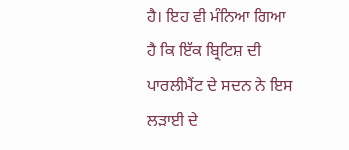ਹੈ। ਇਹ ਵੀ ਮੰਨਿਆ ਗਿਆ ਹੈ ਕਿ ਇੱਕ ਬ੍ਰਿਟਿਸ਼ ਦੀ ਪਾਰਲੀਮੈਂਟ ਦੇ ਸਦਨ ਨੇ ਇਸ ਲੜਾਈ ਦੇ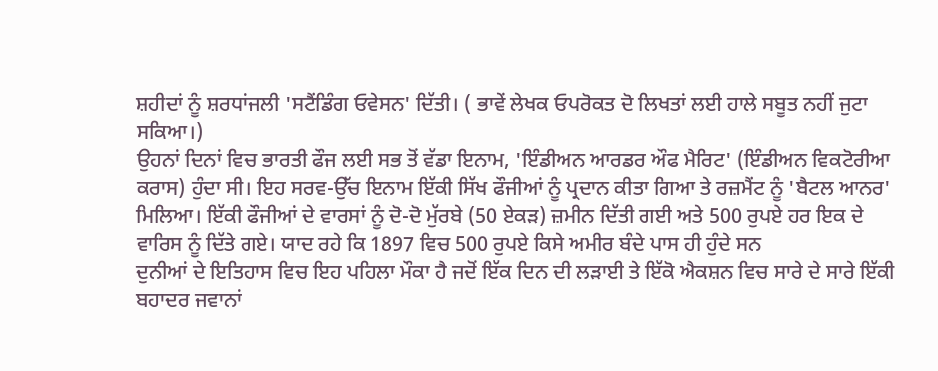ਸ਼ਹੀਦਾਂ ਨੂੰ ਸ਼ਰਧਾਂਜਲੀ 'ਸਟੈਂਡਿੰਗ ਓਵੇਸਨ' ਦਿੱਤੀ। ( ਭਾਵੇਂ ਲੇਖਕ ਓਪਰੋਕਤ ਦੋ ਲਿਖਤਾਂ ਲਈ ਹਾਲੇ ਸਬੂਤ ਨਹੀਂ ਜੁਟਾ ਸਕਿਆ।)
ਉਹਨਾਂ ਦਿਨਾਂ ਵਿਚ ਭਾਰਤੀ ਫੌਜ ਲਈ ਸਭ ਤੋਂ ਵੱਡਾ ਇਨਾਮ, 'ਇੰਡੀਅਨ ਆਰਡਰ ਔਫ ਮੈਰਿਟ' (ਇੰਡੀਅਨ ਵਿਕਟੋਰੀਆ ਕਰਾਸ) ਹੁੰਦਾ ਸੀ। ਇਹ ਸਰਵ-ਉੱਚ ਇਨਾਮ ਇੱਕੀ ਸਿੱਖ ਫੌਜੀਆਂ ਨੂੰ ਪ੍ਰਦਾਨ ਕੀਤਾ ਗਿਆ ਤੇ ਰਜ਼ਮੈਂਟ ਨੂੰ 'ਬੈਟਲ ਆਨਰ' ਮਿਲਿਆ। ਇੱਕੀ ਫੌਜੀਆਂ ਦੇ ਵਾਰਸਾਂ ਨੂੰ ਦੋ-ਦੋ ਮੁੱਰਬੇ (50 ਏਕੜ) ਜ਼ਮੀਨ ਦਿੱਤੀ ਗਈ ਅਤੇ 500 ਰੁਪਏ ਹਰ ਇਕ ਦੇ ਵਾਰਿਸ ਨੂੰ ਦਿੱਤੇ ਗਏ। ਯਾਦ ਰਹੇ ਕਿ 1897 ਵਿਚ 500 ਰੁਪਏ ਕਿਸੇ ਅਮੀਰ ਬੰਦੇ ਪਾਸ ਹੀ ਹੁੰਦੇ ਸਨ
ਦੁਨੀਆਂ ਦੇ ਇਤਿਹਾਸ ਵਿਚ ਇਹ ਪਹਿਲਾ ਮੌਕਾ ਹੈ ਜਦੋਂ ਇੱਕ ਦਿਨ ਦੀ ਲੜਾਈ ਤੇ ਇੱਕੋ ਐਕਸ਼ਨ ਵਿਚ ਸਾਰੇ ਦੇ ਸਾਰੇ ਇੱਕੀ ਬਹਾਦਰ ਜਵਾਨਾਂ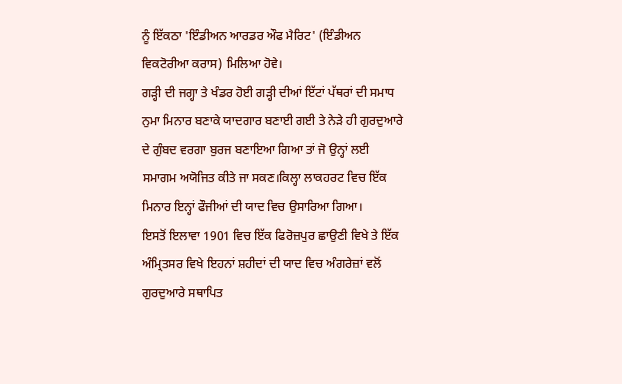ਨੂੰ ਇੱਕਠਾ 'ਇੰਡੀਅਨ ਆਰਡਰ ਔਫ ਮੈਰਿਟ' (ਇੰਡੀਅਨ ਵਿਕਟੋਰੀਆ ਕਰਾਸ) ਮਿਲਿਆ ਹੋਵੇ।
ਗੜ੍ਹੀ ਦੀ ਜਗ੍ਹਾ ਤੇ ਖੰਡਰ ਹੋਈ ਗੜ੍ਹੀ ਦੀਆਂ ਇੱਟਾਂ ਪੱਥਰਾਂ ਦੀ ਸਮਾਧ ਨੁਮਾ ਮਿਨਾਰ ਬਣਾਕੇ ਯਾਦਗਾਰ ਬਣਾਈ ਗਈ ਤੇ ਨੇੜੇ ਹੀ ਗੁਰਦੁਆਰੇ ਦੇ ਗੁੰਬਦ ਵਰਗਾ ਬੁਰਜ ਬਣਾਇਆ ਗਿਆ ਤਾਂ ਜੋ ਉਨ੍ਹਾਂ ਲਈ ਸਮਾਗਮ ਅਯੋਜਿਤ ਕੀਤੇ ਜਾ ਸਕਣ।ਕਿਲ੍ਹਾ ਲਾਕਹਰਟ ਵਿਚ ਇੱਕ ਮਿਨਾਰ ਇਨ੍ਹਾਂ ਫੌਜੀਆਂ ਦੀ ਯਾਦ ਵਿਚ ਉਸਾਰਿਆ ਗਿਆ।
ਇਸਤੋਂ ਇਲਾਵਾ 1901 ਵਿਚ ਇੱਕ ਫਿਰੋਜ਼ਪੁਰ ਛਾਉਣੀ ਵਿਖੇ ਤੇ ਇੱਕ ਅੰਮ੍ਰਿਤਸਰ ਵਿਖੇ ਇਹਨਾਂ ਸ਼ਹੀਦਾਂ ਦੀ ਯਾਦ ਵਿਚ ਅੰਗਰੇਜ਼ਾਂ ਵਲੋਂ ਗੁਰਦੁਆਰੇ ਸਥਾਪਿਤ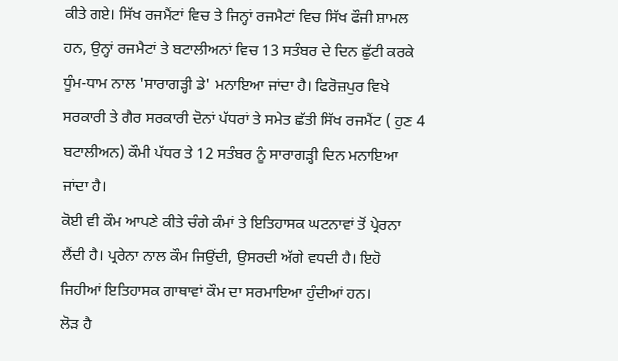ਕੀਤੇ ਗਏ। ਸਿੱਖ ਰਜਮੈਂਟਾਂ ਵਿਚ ਤੇ ਜਿਨ੍ਹਾਂ ਰਜਮੈਟਾਂ ਵਿਚ ਸਿੱਖ ਫੌਜੀ ਸ਼ਾਮਲ ਹਨ, ਉਨ੍ਹਾਂ ਰਜਮੈਟਾਂ ਤੇ ਬਟਾਲੀਅਨਾਂ ਵਿਚ 13 ਸਤੰਬਰ ਦੇ ਦਿਨ ਛੁੱਟੀ ਕਰਕੇ ਧੂੰਮ-ਧਾਮ ਨਾਲ 'ਸਾਰਾਗੜ੍ਹੀ ਡੇ' ਮਨਾਇਆ ਜਾਂਦਾ ਹੈ। ਫਿਰੋਜ਼ਪੁਰ ਵਿਖੇ ਸਰਕਾਰੀ ਤੇ ਗੈਰ ਸਰਕਾਰੀ ਦੋਨਾਂ ਪੱਧਰਾਂ ਤੇ ਸਮੇਤ ਛੱਤੀ ਸਿੱਖ ਰਜਮੈਂਟ ( ਹੁਣ 4 ਬਟਾਲੀਅਨ) ਕੌਮੀ ਪੱਧਰ ਤੇ 12 ਸਤੰਬਰ ਨੂੰ ਸਾਰਾਗੜ੍ਹੀ ਦਿਨ ਮਨਾਇਆ ਜਾਂਦਾ ਹੈ।
ਕੋਈ ਵੀ ਕੌਮ ਆਪਣੇ ਕੀਤੇ ਚੰਗੇ ਕੰਮਾਂ ਤੇ ਇਤਿਹਾਸਕ ਘਟਨਾਵਾਂ ਤੋਂ ਪ੍ਰੇਰਨਾ ਲੈਂਦੀ ਹੈ। ਪ੍ਰਰੇਨਾ ਨਾਲ ਕੌਮ ਜਿਉਂਦੀ, ਉਸਰਦੀ ਅੱਗੇ ਵਧਦੀ ਹੈ। ਇਹੋ ਜਿਹੀਆਂ ਇਤਿਹਾਸਕ ਗਾਥਾਵਾਂ ਕੌਮ ਦਾ ਸਰਮਾਇਆ ਹੁੰਦੀਆਂ ਹਨ।
ਲੋੜ ਹੈ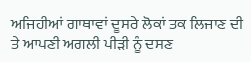ਅਜਿਹੀਆਂ ਗਾਥਾਵਾਂ ਦੂਸਰੇ ਲੋਕਾਂ ਤਕ ਲਿਜਾਣ ਦੀ ਤੇ ਆਪਣੀ ਅਗਲੀ ਪੀੜੀ ਨੂੰ ਦਸਣ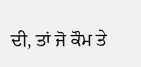ਦੀ, ਤਾਂ ਜੋ ਕੌਮ ਤੇ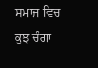ਸਮਾਜ ਵਿਚ ਕੁਝ ਚੰਗਾ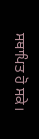ਸਥਾਪਿਤ ਹੋ ਸਕੇ।